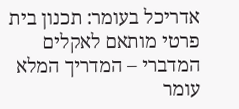אדריכל בעומר: תכנון בית פרטי מותאם לאקלים המדברי – המדריך המלא
עומר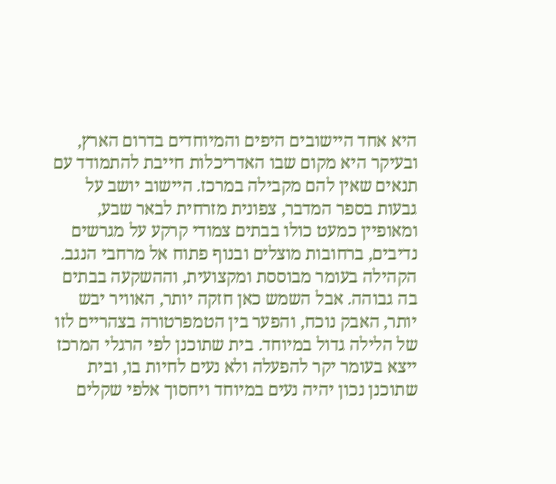היא אחד היישובים היפים והמיוחדים בדרום הארץ, ובעיקר היא מקום שבו האדריכלות חייבת להתמודד עם תנאים שאין להם מקבילה במרכז. היישוב יושב על גבעות בספר המדבר, צפונית מזרחית לבאר שבע, ומאופיין כמעט כולו בבתים צמודי קרקע על מגרשים נדיבים, ברחובות מוצלים ובנוף פתוח אל מרחבי הנגב. הקהילה בעומר מבוססת ומקצועית, וההשקעה בבתים בה גבוהה. אבל השמש כאן חזקה יותר, האוויר יבש יותר, האבק נוכח, והפער בין הטמפרטורה בצהריים לזו של הלילה גדול במיוחד. בית שתוכנן לפי הרגלי המרכז ייצא בעומר יקר להפעלה ולא נעים לחיות בו, ובית שתוכנן נכון יהיה נעים במיוחד ויחסוך אלפי שקלים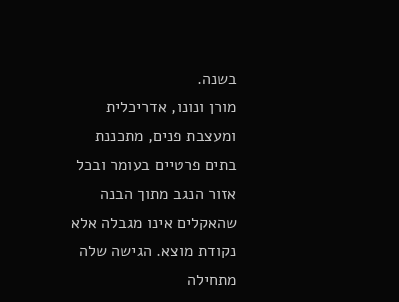בשנה.
מורן ונונו, אדריכלית ומעצבת פנים, מתכננת בתים פרטיים בעומר ובכל אזור הנגב מתוך הבנה שהאקלים אינו מגבלה אלא נקודת מוצא. הגישה שלה מתחילה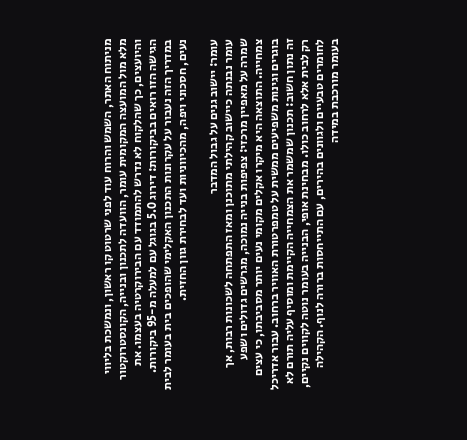מניתוח האתר, השמש והרוח עוד לפני שרטוט קו ראשון, ונמשכת בליווי מלא מול המועצה המקומית עומר, הוועדה לתכנון ובנייה, הקונסטרוקטור והיועצים, כך שהלקוח לא נדרש להתמודד עם הבירוקרטיה בעצמו. את הגישה הזו רואים בביקורות: דירוג 5.0 בגוגל עם למעלה מ-95 ביקורות. במדריך הזה נעבור על עקרונות התכנון האקלימי שהופכים בית בעומר לבית נעים, חסכוני ויפה, מהכיווניות ועד לבחירת גוון החזית.

עומר: יישוב גנים על גבול המדבר
עומר נבנתה כיישוב קהילתי מתוכנן ומאז התפתחה לשכונות רבות, אך שמרה על מאפיין מרכזי: צפיפות בנייה נמוכה, מגרשים גדולים ושפע צמחייה. התוצאה היא מיקרו אקלים מקומי נעים יותר מסביבתו, כי עצים בוגרים וגינות משפיעים ממשית על טמפרטורת האוויר ברחוב. עבור אדריכל זה נתון חשוב: תכנון שמשמר את הצמחייה הקיימת ומוסיף עליה תורם לא רק לבית אלא לרחוב כולו. מבחינת אופי, הבנייה בעומר נוטה לקווים נקיים, לחומרים טבעיים ולגוונים בהירים, עם התייחסות ברורה לנוף. הקהילה בעומר מורכבת במידה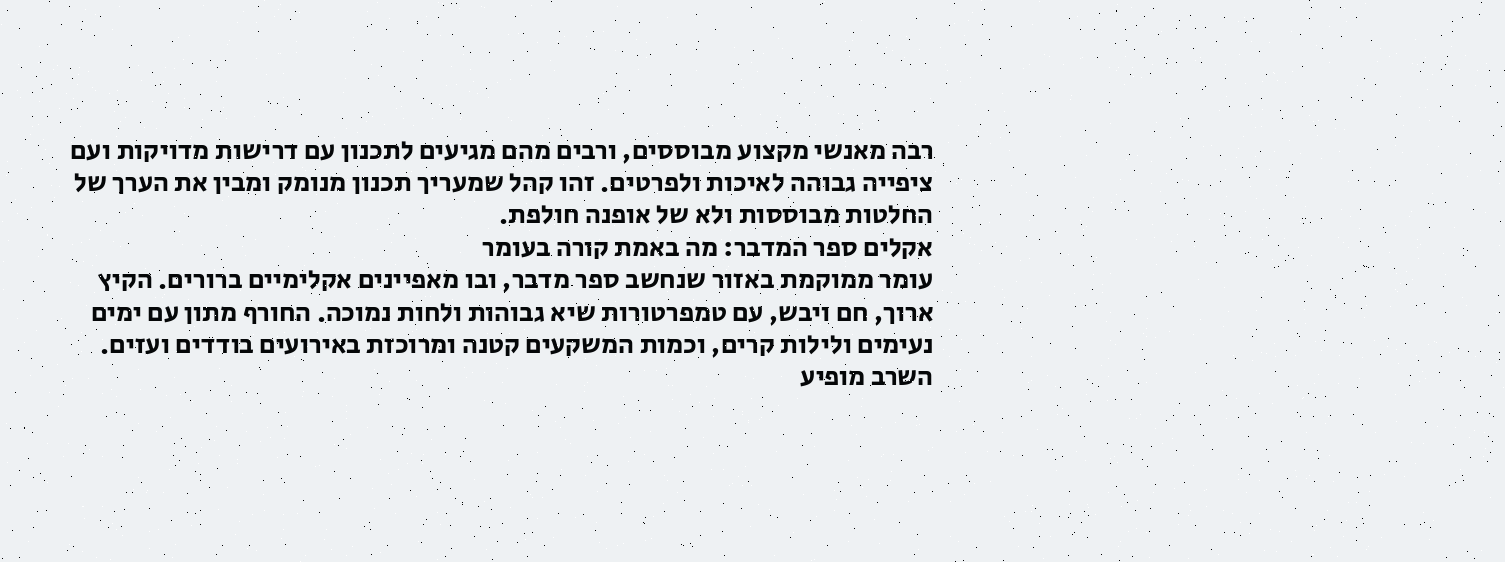רבה מאנשי מקצוע מבוססים, ורבים מהם מגיעים לתכנון עם דרישות מדויקות ועם ציפייה גבוהה לאיכות ולפרטים. זהו קהל שמעריך תכנון מנומק ומבין את הערך של החלטות מבוססות ולא של אופנה חולפת.
אקלים ספר המדבר: מה באמת קורה בעומר
עומר ממוקמת באזור שנחשב ספר מדבר, ובו מאפיינים אקלימיים ברורים. הקיץ ארוך, חם ויבש, עם טמפרטורות שיא גבוהות ולחות נמוכה. החורף מתון עם ימים נעימים ולילות קרים, וכמות המשקעים קטנה ומרוכזת באירועים בודדים ועזים. השרב מופיע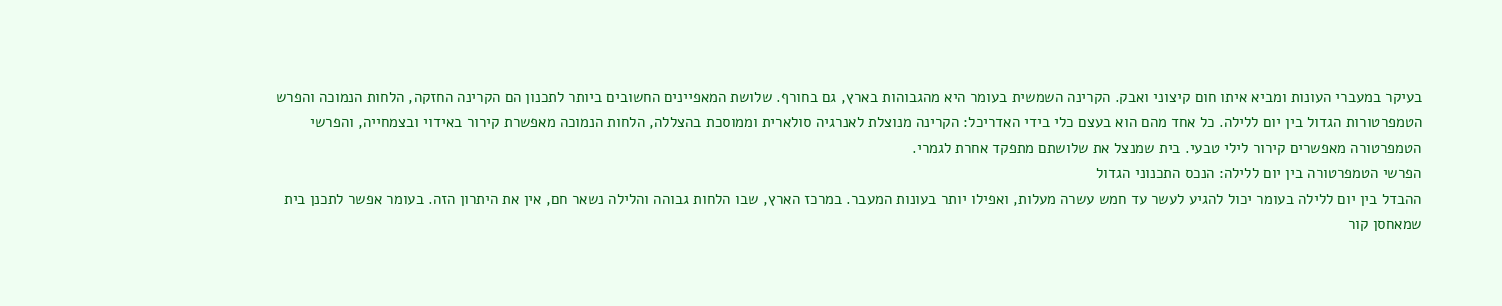בעיקר במעברי העונות ומביא איתו חום קיצוני ואבק. הקרינה השמשית בעומר היא מהגבוהות בארץ, גם בחורף. שלושת המאפיינים החשובים ביותר לתכנון הם הקרינה החזקה, הלחות הנמוכה והפרש הטמפרטורות הגדול בין יום ללילה. כל אחד מהם הוא בעצם כלי בידי האדריכל: הקרינה מנוצלת לאנרגיה סולארית וממוסכת בהצללה, הלחות הנמוכה מאפשרת קירור באידוי ובצמחייה, והפרשי הטמפרטורה מאפשרים קירור לילי טבעי. בית שמנצל את שלושתם מתפקד אחרת לגמרי.
הפרשי הטמפרטורה בין יום ללילה: הנכס התכנוני הגדול
ההבדל בין יום ללילה בעומר יכול להגיע לעשר עד חמש עשרה מעלות, ואפילו יותר בעונות המעבר. במרכז הארץ, שבו הלחות גבוהה והלילה נשאר חם, אין את היתרון הזה. בעומר אפשר לתכנן בית שמאחסן קור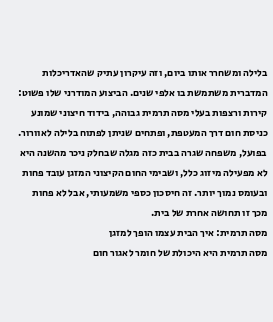בלילה ומשחרר אותו ביום, וזה עיקרון עתיק שהאדריכלות המדברית משתמשת בו אלפי שנים. הביצוע המודרני שלו פשוט: קירות ורצפות בעלי מסה תרמית גבוהה, בידוד חיצוני שמונע כניסת חום דרך המעטפת, ופתחים שניתן לפתוח בלילה לאוורור. בפועל, משפחה שגרה בבית כזה מגלה שבחלק ניכר מהשנה היא לא מפעילה מיזוג כלל, ושבימי החום הקיצוני המזגן עובד פחות ובעומס נמוך יותר. זה חיסכון כספי משמעותי, אבל לא פחות מכך זו תחושה אחרת של בית.
מסה תרמית: איך הבית עצמו הופך למזגן
מסה תרמית היא היכולת של חומר לאגור חום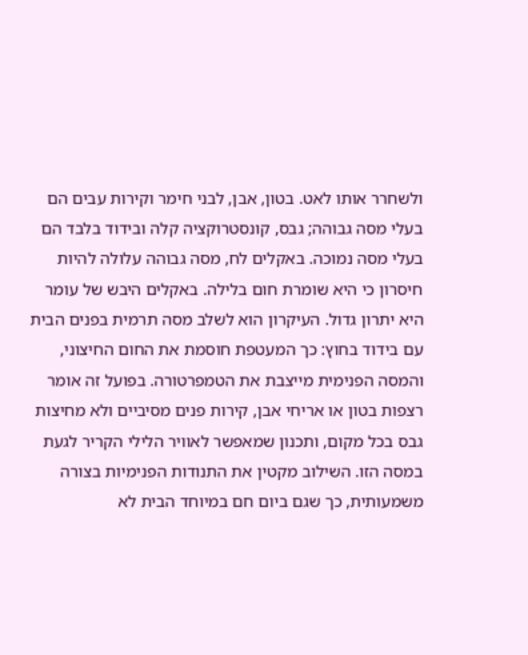ולשחרר אותו לאט. בטון, אבן, לבני חימר וקירות עבים הם בעלי מסה גבוהה; גבס, קונסטרוקציה קלה ובידוד בלבד הם בעלי מסה נמוכה. באקלים לח, מסה גבוהה עלולה להיות חיסרון כי היא שומרת חום בלילה. באקלים היבש של עומר היא יתרון גדול. העיקרון הוא לשלב מסה תרמית בפנים הבית עם בידוד בחוץ: כך המעטפת חוסמת את החום החיצוני, והמסה הפנימית מייצבת את הטמפרטורה. בפועל זה אומר רצפות בטון או אריחי אבן, קירות פנים מסיביים ולא מחיצות גבס בכל מקום, ותכנון שמאפשר לאוויר הלילי הקריר לגעת במסה הזו. השילוב מקטין את התנודות הפנימיות בצורה משמעותית, כך שגם ביום חם במיוחד הבית לא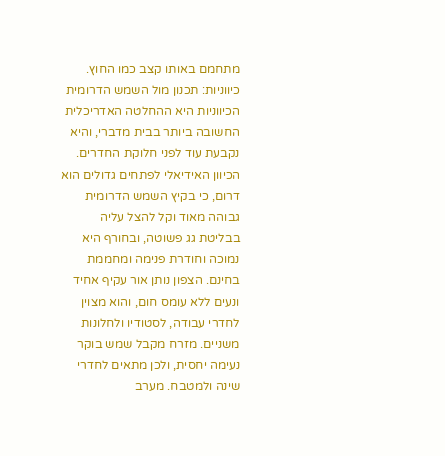מתחמם באותו קצב כמו החוץ.
כיווניות: תכנון מול השמש הדרומית
הכיווניות היא ההחלטה האדריכלית החשובה ביותר בבית מדברי, והיא נקבעת עוד לפני חלוקת החדרים. הכיוון האידיאלי לפתחים גדולים הוא דרום, כי בקיץ השמש הדרומית גבוהה מאוד וקל להצל עליה בבליטת גג פשוטה, ובחורף היא נמוכה וחודרת פנימה ומחממת בחינם. הצפון נותן אור עקיף אחיד ונעים ללא עומס חום, והוא מצוין לחדרי עבודה, לסטודיו ולחלונות משניים. מזרח מקבל שמש בוקר נעימה יחסית, ולכן מתאים לחדרי שינה ולמטבח. מערב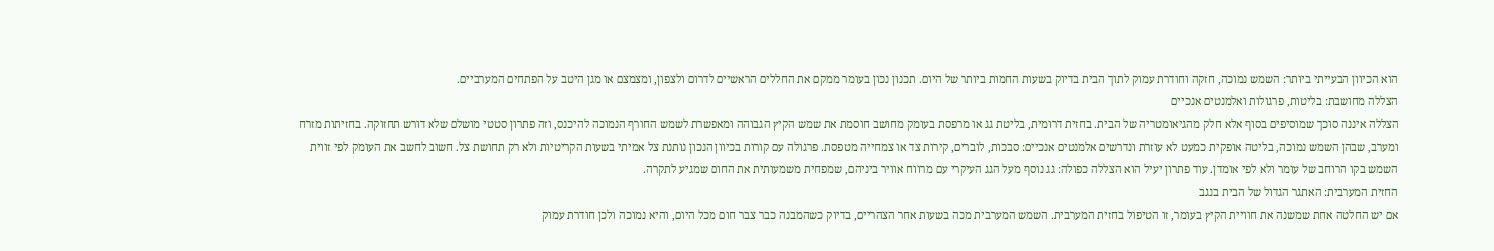הוא הכיוון הבעייתי ביותר: השמש נמוכה, חזקה וחודרת עמוק לתוך הבית בדיוק בשעות החמות ביותר של היום. תכנון נכון בעומר ממקם את החללים הראשיים לדרום ולצפון, ומצמצם או מגן היטב על הפתחים המערביים.
הצללה מחושבת: בליטות, פרגולות ואלמנטים אנכיים
הצללה איננה סוכך שמוסיפים בסוף אלא חלק מהגיאומטריה של הבית. בחזית דרומית, בליטת גג או מרפסת בעומק מחושב חוסמת את שמש הקיץ הגבוהה ומאפשרת לשמש החורף הנמוכה להיכנס, וזה פתרון סטטי מושלם שלא דורש תחזוקה. בחזיתות מזרח ומערב, שבהן השמש נמוכה, בליטה אופקית כמעט לא עוזרת ונדרשים אלמנטים אנכיים: סבכות, לוברים, קירות צד או צמחייה מטפסת. פרגולה עם קורות בכיוון הנכון נותנת צל אמיתי בשעות הקריטיות ולא רק תחושת צל. חשוב לחשב את העומק לפי זווית השמש בקו הרוחב של עומר ולא לפי אומדן. עוד פתרון יעיל הוא הצללה כפולה: גג נוסף מעל הגג העיקרי עם מרווח אוויר ביניהם, שמפחית משמעותית את החום שמגיע לתקרה.
החזית המערבית: האתגר הגדול של הבית בנגב
אם יש החלטה אחת שמשנה את חוויית הקיץ בעומר, זו הטיפול בחזית המערבית. השמש המערבית מכה בשעות אחר הצהריים, בדיוק כשהמבנה כבר צבר חום מכל היום, והיא נמוכה ולכן חודרת עמוק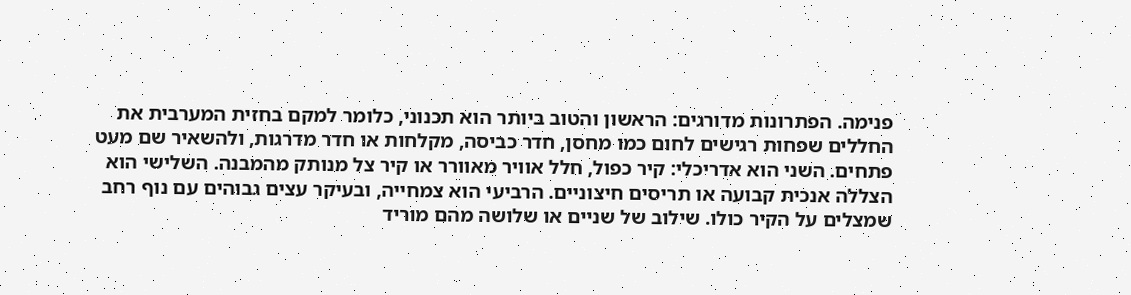פנימה. הפתרונות מדורגים: הראשון והטוב ביותר הוא תכנוני, כלומר למקם בחזית המערבית את החללים שפחות רגישים לחום כמו מחסן, חדר כביסה, מקלחות או חדר מדרגות, ולהשאיר שם מעט פתחים. השני הוא אדריכלי: קיר כפול, חלל אוויר מאוורר או קיר צל מנותק מהמבנה. השלישי הוא הצללה אנכית קבועה או תריסים חיצוניים. הרביעי הוא צמחייה, ובעיקר עצים גבוהים עם נוף רחב שמצלים על הקיר כולו. שילוב של שניים או שלושה מהם מוריד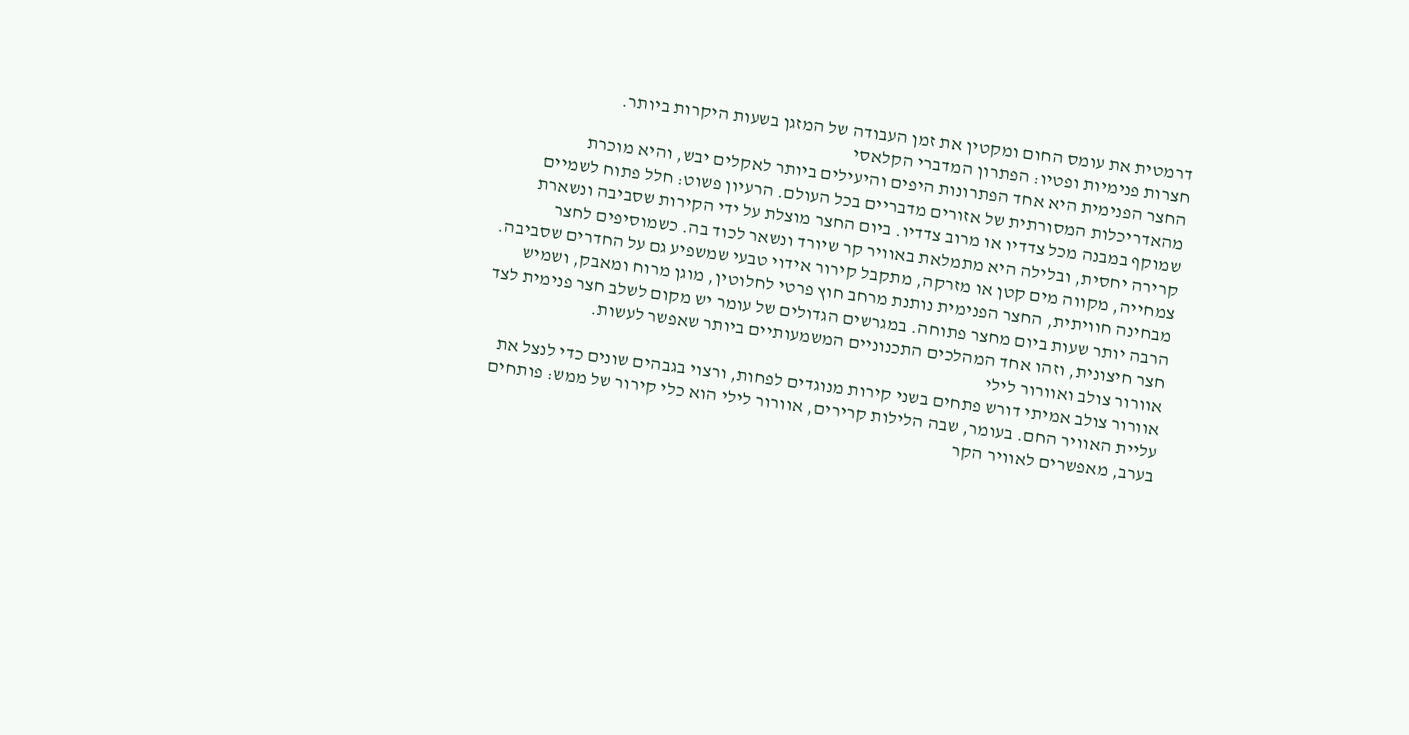דרמטית את עומס החום ומקטין את זמן העבודה של המזגן בשעות היקרות ביותר.
חצרות פנימיות ופטיו: הפתרון המדברי הקלאסי
החצר הפנימית היא אחד הפתרונות היפים והיעילים ביותר לאקלים יבש, והיא מוכרת מהאדריכלות המסורתית של אזורים מדבריים בכל העולם. הרעיון פשוט: חלל פתוח לשמיים שמוקף במבנה מכל צדדיו או מרוב צדדיו. ביום החצר מוצלת על ידי הקירות שסביבה ונשארת קרירה יחסית, ובלילה היא מתמלאת באוויר קר שיורד ונשאר לכוד בה. כשמוסיפים לחצר צמחייה, מקווה מים קטן או מזרקה, מתקבל קירור אידוי טבעי שמשפיע גם על החדרים שסביבה. מבחינה חוויתית, החצר הפנימית נותנת מרחב חוץ פרטי לחלוטין, מוגן מרוח ומאבק, ושמיש הרבה יותר שעות ביום מחצר פתוחה. במגרשים הגדולים של עומר יש מקום לשלב חצר פנימית לצד חצר חיצונית, וזהו אחד המהלכים התכנוניים המשמעותיים ביותר שאפשר לעשות.
אוורור צולב ואוורור לילי
אוורור צולב אמיתי דורש פתחים בשני קירות מנוגדים לפחות, ורצוי בגבהים שונים כדי לנצל את עליית האוויר החם. בעומר, שבה הלילות קרירים, אוורור לילי הוא כלי קירור של ממש: פותחים בערב, מאפשרים לאוויר הקר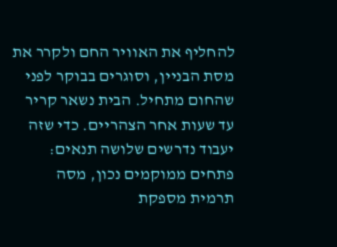להחליף את האוויר החם ולקרר את מסת הבניין, וסוגרים בבוקר לפני שהחום מתחיל. הבית נשאר קריר עד שעות אחר הצהריים. כדי שזה יעבוד נדרשים שלושה תנאים: פתחים ממוקמים נכון, מסה תרמית מספקת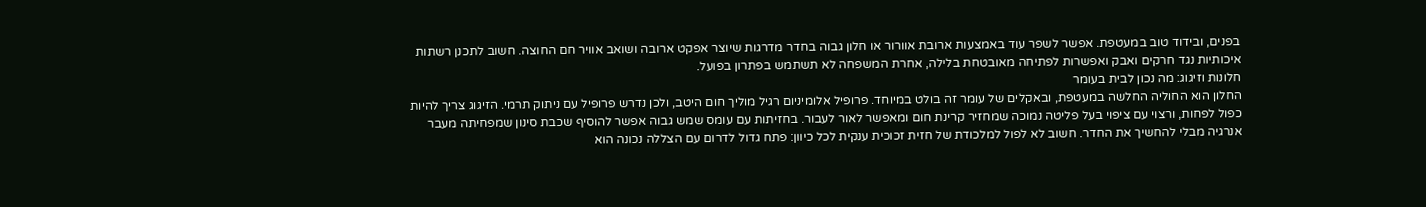בפנים, ובידוד טוב במעטפת. אפשר לשפר עוד באמצעות ארובת אוורור או חלון גבוה בחדר מדרגות שיוצר אפקט ארובה ושואב אוויר חם החוצה. חשוב לתכנן רשתות איכותיות נגד חרקים ואבק ואפשרות לפתיחה מאובטחת בלילה, אחרת המשפחה לא תשתמש בפתרון בפועל.
חלונות וזיגוג: מה נכון לבית בעומר
החלון הוא החוליה החלשה במעטפת, ובאקלים של עומר זה בולט במיוחד. פרופיל אלומיניום רגיל מוליך חום היטב, ולכן נדרש פרופיל עם ניתוק תרמי. הזיגוג צריך להיות כפול לפחות, ורצוי עם ציפוי בעל פליטה נמוכה שמחזיר קרינת חום ומאפשר לאור לעבור. בחזיתות עם עומס שמש גבוה אפשר להוסיף שכבת סינון שמפחיתה מעבר אנרגיה מבלי להחשיך את החדר. חשוב לא לפול למלכודת של חזית זכוכית ענקית לכל כיוון: פתח גדול לדרום עם הצללה נכונה הוא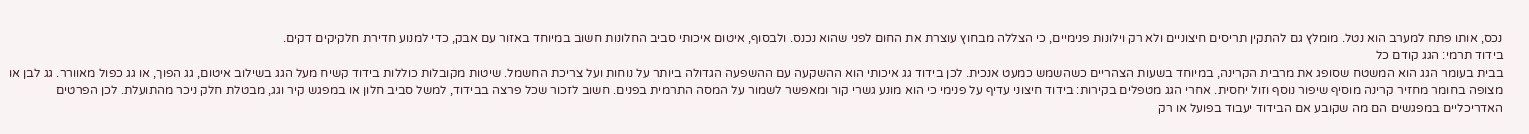נכס, אותו פתח למערב הוא נטל. מומלץ גם להתקין תריסים חיצוניים ולא רק וילונות פנימיים, כי הצללה מבחוץ עוצרת את החום לפני שהוא נכנס. ולבסוף, איטום איכותי סביב החלונות חשוב במיוחד באזור עם אבק, כדי למנוע חדירת חלקיקים דקים.
בידוד תרמי: הגג קודם כל
בבית בעומר הגג הוא המשטח שסופג את מרבית הקרינה, במיוחד בשעות הצהריים כשהשמש כמעט אנכית. לכן בידוד גג איכותי הוא ההשקעה עם ההשפעה הגדולה ביותר על נוחות ועל צריכת החשמל. שיטות מקובלות כוללות בידוד קשיח מעל הגג בשילוב איטום, גג הפוך, או גג כפול מאוורר. גג לבן או מצופה בחומר מחזיר קרינה מוסיף שיפור נוסף וזול יחסית. אחרי הגג מטפלים בקירות: בידוד חיצוני עדיף על פנימי כי הוא מונע גשרי קור ומאפשר לשמור על המסה התרמית בפנים. חשוב לזכור שכל פרצה בבידוד, למשל סביב חלון או במפגש קיר וגג, מבטלת חלק ניכר מהתועלת. לכן הפרטים האדריכליים במפגשים הם מה שקובע אם הבידוד יעבוד בפועל או רק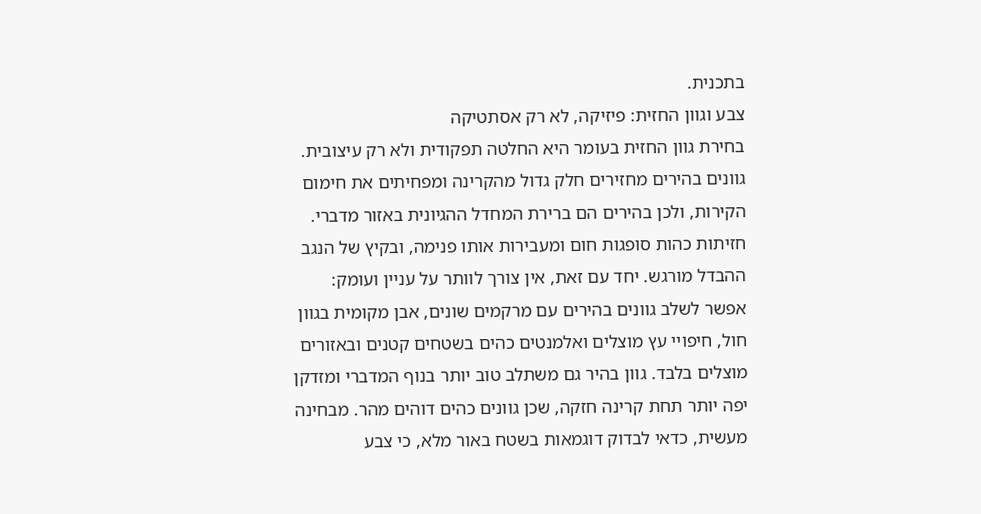בתכנית.
צבע וגוון החזית: פיזיקה, לא רק אסתטיקה
בחירת גוון החזית בעומר היא החלטה תפקודית ולא רק עיצובית. גוונים בהירים מחזירים חלק גדול מהקרינה ומפחיתים את חימום הקירות, ולכן בהירים הם ברירת המחדל ההגיונית באזור מדברי. חזיתות כהות סופגות חום ומעבירות אותו פנימה, ובקיץ של הנגב ההבדל מורגש. יחד עם זאת, אין צורך לוותר על עניין ועומק: אפשר לשלב גוונים בהירים עם מרקמים שונים, אבן מקומית בגוון חול, חיפויי עץ מוצלים ואלמנטים כהים בשטחים קטנים ובאזורים מוצלים בלבד. גוון בהיר גם משתלב טוב יותר בנוף המדברי ומזדקן יפה יותר תחת קרינה חזקה, שכן גוונים כהים דוהים מהר. מבחינה מעשית, כדאי לבדוק דוגמאות בשטח באור מלא, כי צבע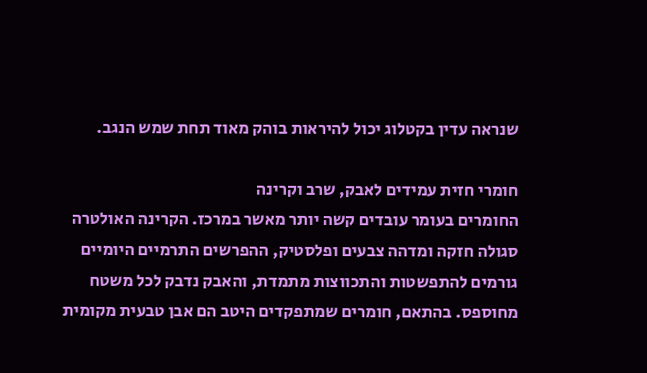שנראה עדין בקטלוג יכול להיראות בוהק מאוד תחת שמש הנגב.

חומרי חזית עמידים לאבק, שרב וקרינה
החומרים בעומר עובדים קשה יותר מאשר במרכז. הקרינה האולטרה סגולה חזקה ומדהה צבעים ופלסטיק, ההפרשים התרמיים היומיים גורמים להתפשטות והתכווצות מתמדת, והאבק נדבק לכל משטח מחוספס. בהתאם, חומרים שמתפקדים היטב הם אבן טבעית מקומית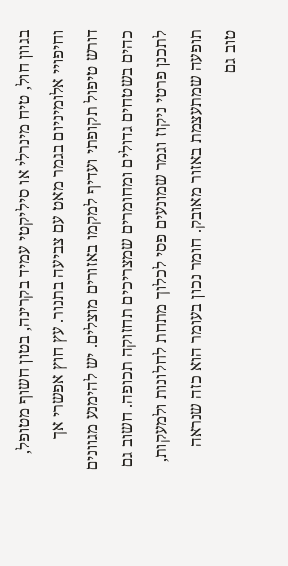בגוון חול, טיח מינרלי או סיליקטי עמיד בקרינה, בטון חשוף מטופל, וחיפויי אלומיניום בגמר מאט עם צביעה בתנור. עץ חוץ אפשרי אך דורש טיפול תקופתי ועדיף למקמו באזורים מוצלים. יש להימנע מגוונים כהים בשטחים גדולים ומחומרים שמצריכים תחזוקה תכופה. חשוב גם לתכנן פרטי ניקוז וגמר שמונעים פסי לכלוך מתחת לחלונות ולמעקות, תופעה שמתעצמת באזור מאובק. חומר נכון בעומר הוא כזה שנראה טוב גם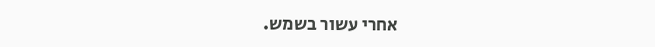אחרי עשור בשמש.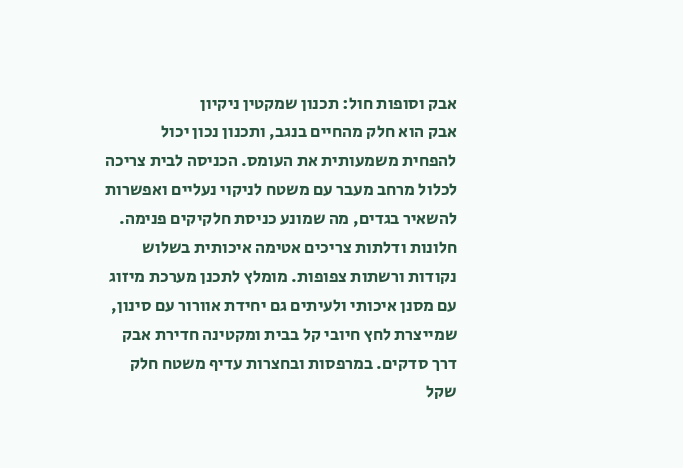אבק וסופות חול: תכנון שמקטין ניקיון
אבק הוא חלק מהחיים בנגב, ותכנון נכון יכול להפחית משמעותית את העומס. הכניסה לבית צריכה לכלול מרחב מעבר עם משטח לניקוי נעליים ואפשרות להשאיר בגדים, מה שמונע כניסת חלקיקים פנימה. חלונות ודלתות צריכים אטימה איכותית בשלוש נקודות ורשתות צפופות. מומלץ לתכנן מערכת מיזוג עם מסנן איכותי ולעיתים גם יחידת אוורור עם סינון, שמייצרת לחץ חיובי קל בבית ומקטינה חדירת אבק דרך סדקים. במרפסות ובחצרות עדיף משטח חלק שקל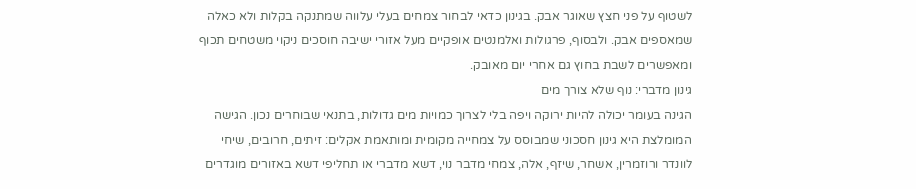לשטוף על פני חצץ שאוגר אבק. בגינון כדאי לבחור צמחים בעלי עלווה שמתנקה בקלות ולא כאלה שמאספים אבק. ולבסוף, פרגולות ואלמנטים אופקיים מעל אזורי ישיבה חוסכים ניקוי משטחים תכוף ומאפשרים לשבת בחוץ גם אחרי יום מאובק.
גינון מדברי: נוף שלא צורך מים
הגינה בעומר יכולה להיות ירוקה ויפה בלי לצרוך כמויות מים גדולות, בתנאי שבוחרים נכון. הגישה המומלצת היא גינון חסכוני שמבוסס על צמחייה מקומית ומותאמת אקלים: זיתים, חרובים, שיחי לוונדר ורוזמרין, אשחר, שיזף, אלה, צמחי מדבר נוי, דשא מדברי או תחליפי דשא באזורים מוגדרים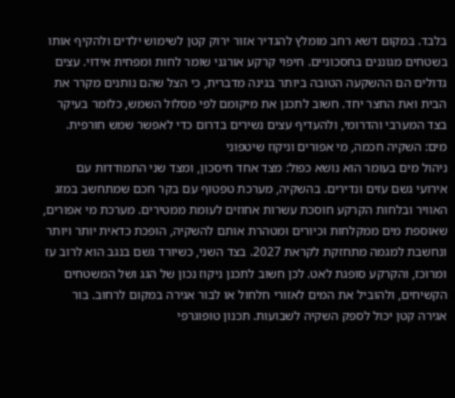בלבד. במקום דשא רחב מומלץ להגדיר אזור ירוק קטן לשימוש ילדים ולהקיף אותו בשטחים מגוננים בחסכוניים. חיפוי קרקע אורגני שומר לחות ומפחית אידוי. עצים גדולים הם ההשקעה הטובה ביותר בגינה מדברית, כי הצל שהם נותנים מקרר את הבית ואת החצר יחד. חשוב לתכנן את מיקומם לפי מסלול השמש, כלומר בעיקר בצד המערבי והדרומי, ולהעדיף עצים נשירים בדרום כדי לאפשר שמש חורפית.
מים: השקיה חכמה, מי אפורים וניקוז שיטפוני
ניהול מים בעומר הוא נושא כפול: מצד אחד חיסכון, ומצד שני התמודדות עם אירועי גשם עזים ונדירים. בהשקיה, מערכת טפטוף עם בקר חכם שמתחשב במזג האוויר ובלחות הקרקע חוסכת עשרות אחוזים לעומת ממטירים. מערכת מי אפורים, שאוספת מים ממקלחות וכיורים ומטהרת אותם להשקיה, הופכת כדאית יותר ויותר ונחשבת למגמה מתחזקת לקראת 2027. בצד השני, כשיורד גשם בנגב הוא לרוב עז ומרוכז, והקרקע סופגת לאט. לכן חשוב לתכנן ניקוז נכון של הגג ושל המשטחים הקשיחים, ולהוביל את המים לאזורי חלחול או לבור אגירה במקום לרחוב. בור אגירה קטן יכול לספק השקיה לשבועות. תכנון טופוגרפי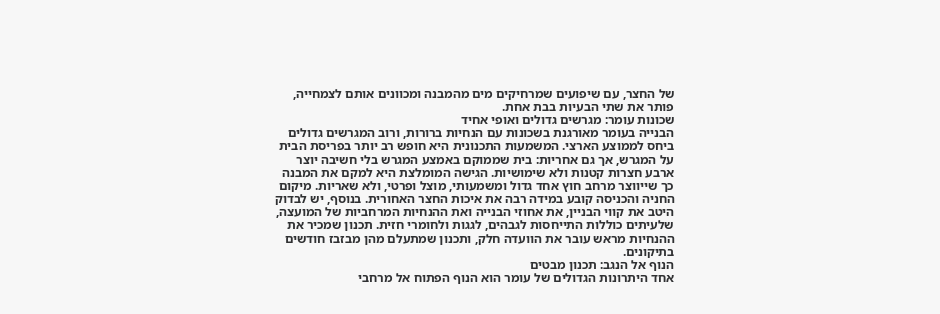של החצר, עם שיפועים שמרחיקים מים מהמבנה ומכוונים אותם לצמחייה, פותר את שתי הבעיות בבת אחת.
שכונות עומר: מגרשים גדולים ואופי אחיד
הבנייה בעומר מאורגנת בשכונות עם הנחיות ברורות, ורוב המגרשים גדולים ביחס לממוצע הארצי. המשמעות התכנונית היא חופש רב יותר בפריסת הבית על המגרש, אך גם אחריות: בית שממוקם באמצע המגרש בלי חשיבה יוצר ארבע חצרות קטנות ולא שימושיות. הגישה המומלצת היא למקם את המבנה כך שייווצר מרחב חוץ אחד גדול ומשמעותי, מוצל ופרטי, ולא שאריות. מיקום החניה והכניסה קובע במידה רבה את איכות החצר האחורית. בנוסף, יש לבדוק היטב את קווי הבניין, את אחוזי הבנייה ואת ההנחיות המרחביות של המועצה, שלעיתים כוללות התייחסות לגבהים, לגגות ולחומרי חזית. תכנון שמכיר את ההנחיות מראש עובר את הוועדה חלק, ותכנון שמתעלם מהן מבזבז חודשים בתיקונים.
הנוף אל הנגב: תכנון מבטים
אחד היתרונות הגדולים של עומר הוא הנוף הפתוח אל מרחבי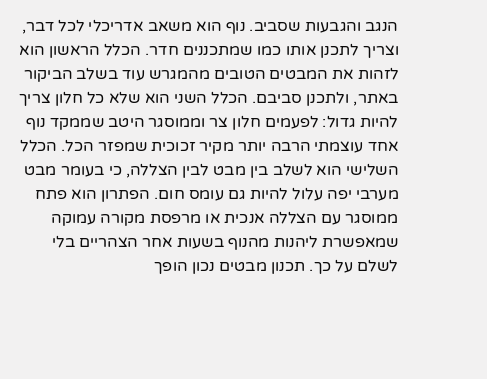הנגב והגבעות שסביב. נוף הוא משאב אדריכלי לכל דבר, וצריך לתכנן אותו כמו שמתכננים חדר. הכלל הראשון הוא לזהות את המבטים הטובים מהמגרש עוד בשלב הביקור באתר, ולתכנן סביבם. הכלל השני הוא שלא כל חלון צריך להיות גדול: לפעמים חלון צר וממוסגר היטב שממקד נוף אחד עוצמתי הרבה יותר מקיר זכוכית שמפזר הכל. הכלל השלישי הוא לשלב בין מבט לבין הצללה, כי בעומר מבט מערבי יפה עלול להיות גם עומס חום. הפתרון הוא פתח ממוסגר עם הצללה אנכית או מרפסת מקורה עמוקה שמאפשרת ליהנות מהנוף בשעות אחר הצהריים בלי לשלם על כך. תכנון מבטים נכון הופך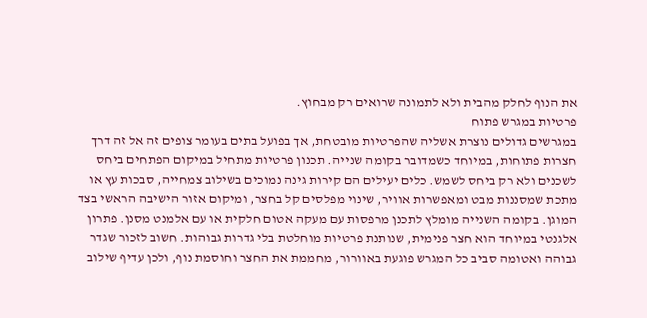את הנוף לחלק מהבית ולא לתמונה שרואים רק מבחוץ.
פרטיות במגרש פתוח
במגרשים גדולים נוצרת אשליה שהפרטיות מובטחת, אך בפועל בתים בעומר צופים זה אל זה דרך חצרות פתוחות, במיוחד כשמדובר בקומה שנייה. תכנון פרטיות מתחיל במיקום הפתחים ביחס לשכנים ולא רק ביחס לשמש. כלים יעילים הם קירות גינה נמוכים בשילוב צמחייה, סבכות עץ או מתכת שמסננות מבט ומאפשרות אוויר, שינוי מפלסים קל בחצר, ומיקום אזור הישיבה הראשי בצד המוגן. בקומה השנייה מומלץ לתכנן מרפסות עם מעקה אטום חלקית או עם אלמנט מסנן. פתרון אלגנטי במיוחד הוא חצר פנימית, שנותנת פרטיות מוחלטת בלי גדרות גבוהות. חשוב לזכור שגדר גבוהה ואטומה סביב כל המגרש פוגעת באוורור, מחממת את החצר וחוסמת נוף, ולכן עדיף שילוב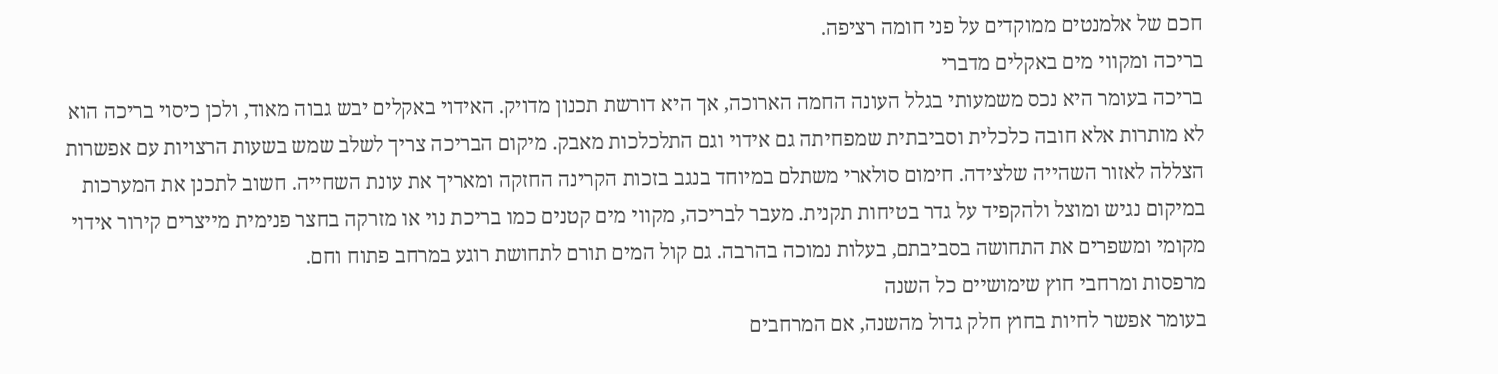חכם של אלמנטים ממוקדים על פני חומה רציפה.
בריכה ומקווי מים באקלים מדברי
בריכה בעומר היא נכס משמעותי בגלל העונה החמה הארוכה, אך היא דורשת תכנון מדויק. האידוי באקלים יבש גבוה מאוד, ולכן כיסוי בריכה הוא לא מותרות אלא חובה כלכלית וסביבתית שמפחיתה גם אידוי וגם התלכלכות מאבק. מיקום הבריכה צריך לשלב שמש בשעות הרצויות עם אפשרות הצללה לאזור השהייה שלצידה. חימום סולארי משתלם במיוחד בנגב בזכות הקרינה החזקה ומאריך את עונת השחייה. חשוב לתכנן את המערכות במיקום נגיש ומוצל ולהקפיד על גדר בטיחות תקנית. מעבר לבריכה, מקווי מים קטנים כמו בריכת נוי או מזרקה בחצר פנימית מייצרים קירור אידוי מקומי ומשפרים את התחושה בסביבתם, בעלות נמוכה בהרבה. גם קול המים תורם לתחושת רוגע במרחב פתוח וחם.
מרפסות ומרחבי חוץ שימושיים כל השנה
בעומר אפשר לחיות בחוץ חלק גדול מהשנה, אם המרחבים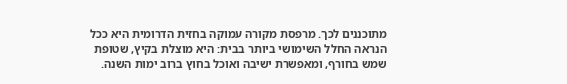מתוכננים לכך. מרפסת מקורה עמוקה בחזית הדרומית היא ככל הנראה החלל השימושי ביותר בבית: היא מוצלת בקיץ, שטופת שמש בחורף, ומאפשרת ישיבה ואוכל בחוץ ברוב ימות השנה.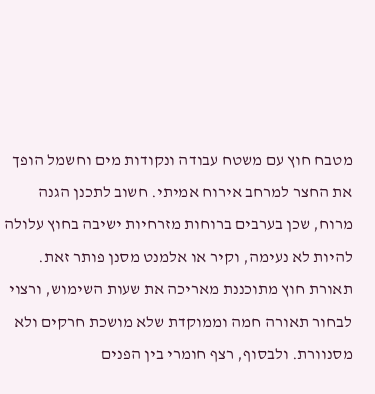מטבח חוץ עם משטח עבודה ונקודות מים וחשמל הופך את החצר למרחב אירוח אמיתי. חשוב לתכנן הגנה מרוח, שכן בערבים ברוחות מזרחיות ישיבה בחוץ עלולה להיות לא נעימה, וקיר או אלמנט מסנן פותר זאת. תאורת חוץ מתוכננת מאריכה את שעות השימוש, ורצוי לבחור תאורה חמה וממוקדת שלא מושכת חרקים ולא מסנוורת. ולבסוף, רצף חומרי בין הפנים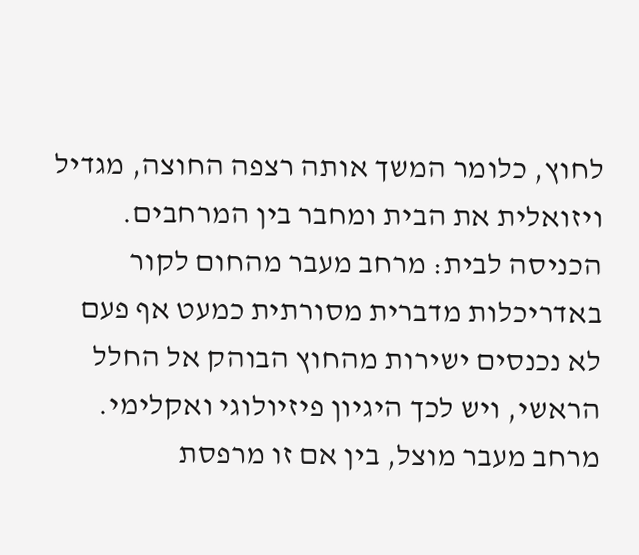לחוץ, כלומר המשך אותה רצפה החוצה, מגדיל ויזואלית את הבית ומחבר בין המרחבים.
הכניסה לבית: מרחב מעבר מהחום לקור
באדריכלות מדברית מסורתית כמעט אף פעם לא נכנסים ישירות מהחוץ הבוהק אל החלל הראשי, ויש לכך היגיון פיזיולוגי ואקלימי. מרחב מעבר מוצל, בין אם זו מרפסת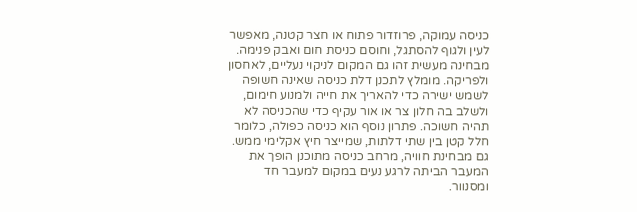כניסה עמוקה, פרוזדור פתוח או חצר קטנה, מאפשר לעין ולגוף להסתגל, וחוסם כניסת חום ואבק פנימה. מבחינה מעשית זהו גם המקום לניקוי נעליים, לאחסון ולפריקה. מומלץ לתכנן דלת כניסה שאינה חשופה לשמש ישירה כדי להאריך את חייה ולמנוע חימום, ולשלב בה חלון צר או אור עקיף כדי שהכניסה לא תהיה חשוכה. פתרון נוסף הוא כניסה כפולה, כלומר חלל קטן בין שתי דלתות, שמייצר חיץ אקלימי ממש. גם מבחינת חוויה, מרחב כניסה מתוכנן הופך את המעבר הביתה לרגע נעים במקום למעבר חד ומסנוור.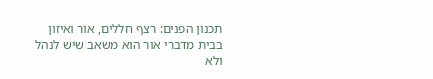תכנון הפנים: רצף חללים, אור ואיזון
בבית מדברי אור הוא משאב שיש לנהל ולא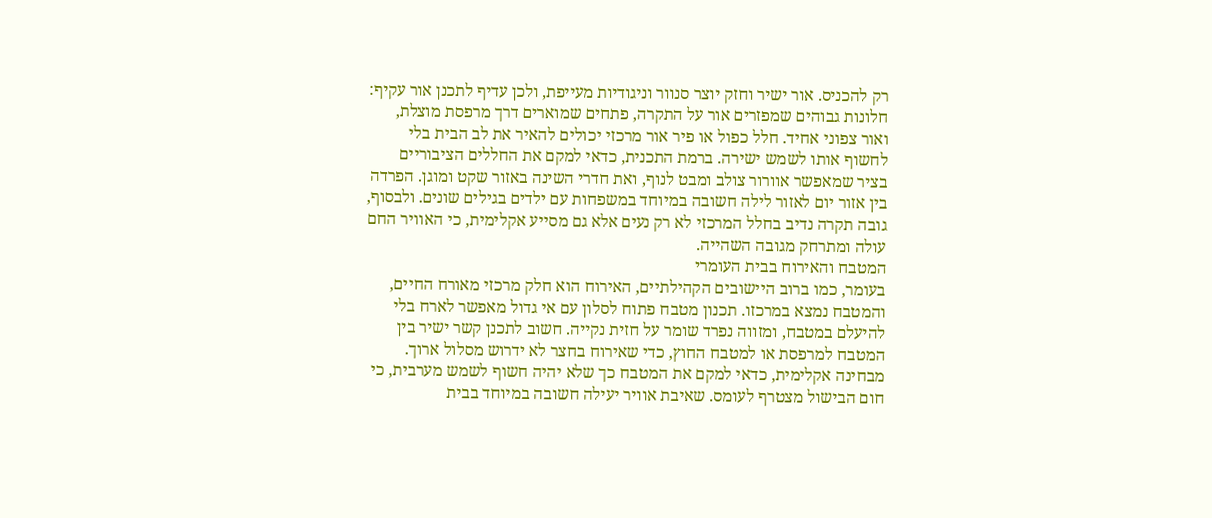רק להכניס. אור ישיר וחזק יוצר סנוור וניגודיות מעייפת, ולכן עדיף לתכנן אור עקיף: חלונות גבוהים שמפזרים אור על התקרה, פתחים שמוארים דרך מרפסת מוצלת, ואור צפוני אחיד. חלל כפול או פיר אור מרכזי יכולים להאיר את לב הבית בלי לחשוף אותו לשמש ישירה. ברמת התכנית, כדאי למקם את החללים הציבוריים בציר שמאפשר אוורור צולב ומבט לנוף, ואת חדרי השינה באזור שקט ומוגן. הפרדה בין אזור יום לאזור לילה חשובה במיוחד במשפחות עם ילדים בגילים שונים. ולבסוף, גובה תקרה נדיב בחלל המרכזי לא רק נעים אלא גם מסייע אקלימית, כי האוויר החם עולה ומתרחק מגובה השהייה.
המטבח והאירוח בבית העומרי
בעומר, כמו ברוב היישובים הקהילתיים, האירוח הוא חלק מרכזי מאורח החיים, והמטבח נמצא במרכזו. תכנון מטבח פתוח לסלון עם אי גדול מאפשר לארח בלי להיעלם במטבח, ומזווה נפרד שומר על חזית נקייה. חשוב לתכנן קשר ישיר בין המטבח למרפסת או למטבח החוץ, כדי שאירוח בחצר לא ידרוש מסלול ארוך. מבחינה אקלימית, כדאי למקם את המטבח כך שלא יהיה חשוף לשמש מערבית, כי חום הבישול מצטרף לעומס. שאיבת אוויר יעילה חשובה במיוחד בבית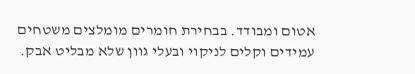אטום ומבודד. בבחירת חומרים מומלצים משטחים עמידים וקלים לניקוי ובעלי גוון שלא מבליט אבק.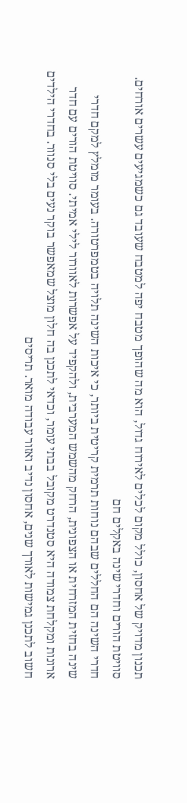תכנון מדויק של אחסון, כולל מקום לכלים לאירוח גדול, הוא מה שהופך מטבח יפה למטבח שעובד גם כשמגיעים עשרים אורחים.
סוויטת הורים וחדרי שינה באקלים חם
חדרי השינה הם החללים שבהם נוחות תרמית קריטית ביותר, כי איכות השינה תלויה בטמפרטורה. בעומר מומלץ למקם חדרי שינה בחזית המזרחית או הצפונית, הרחק מהשמש המערבית, ולהקפיד על אפשרות לאוורור לילי אמיתי. סוויטת הורים עם חדר ארונות ומקלחת צמודה היא סטנדרט מקובל בבתי עומר, וכדאי לתכנן בה חלון מוצל שמאפשר בוקר נעים בלי סנוור. בחדרי הילדים חשוב לתכנן גמישות לאורך שנים, אחסון נדיב ואזור עבודה מואר. תריסים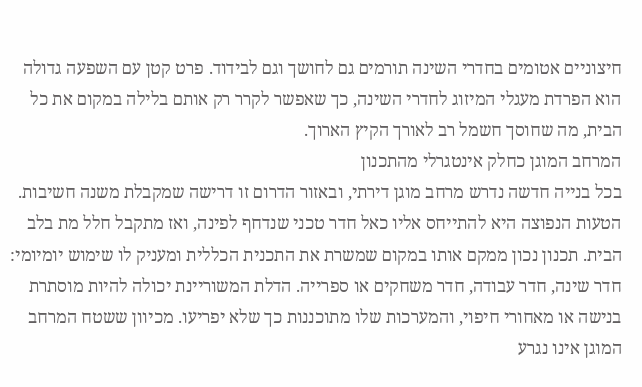חיצוניים אטומים בחדרי השינה תורמים גם לחושך וגם לבידוד. פרט קטן עם השפעה גדולה הוא הפרדת מעגלי המיזוג לחדרי השינה, כך שאפשר לקרר רק אותם בלילה במקום את כל הבית, מה שחוסך חשמל רב לאורך הקיץ הארוך.
המרחב המוגן כחלק אינטגרלי מהתכנון
בכל בנייה חדשה נדרש מרחב מוגן דירתי, ובאזור הדרום זו דרישה שמקבלת משנה חשיבות. הטעות הנפוצה היא להתייחס אליו כאל חדר טכני שנדחף לפינה, ואז מתקבל חלל מת בלב הבית. תכנון נכון ממקם אותו במקום שמשרת את התכנית הכללית ומעניק לו שימוש יומיומי: חדר שינה, חדר עבודה, חדר משחקים או ספרייה. הדלת המשוריינת יכולה להיות מוסתרת בנישה או מאחורי חיפוי, והמערכות שלו מתוכננות כך שלא יפריעו. מכיוון ששטח המרחב המוגן אינו נגרע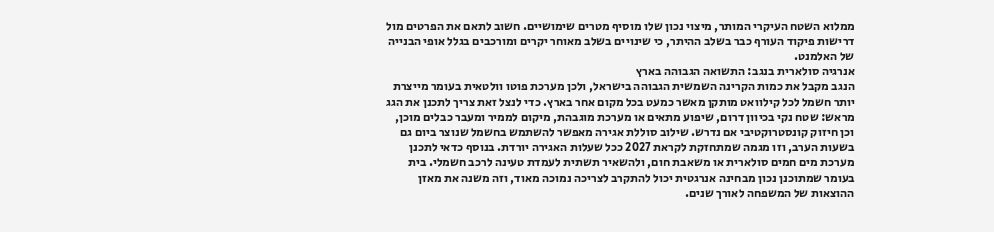ממלוא השטח העיקרי המותר, מיצוי נכון שלו מוסיף מטרים שימושיים. חשוב לתאם את הפרטים מול דרישות פיקוד העורף כבר בשלב ההיתר, כי שינויים בשלב מאוחר יקרים ומורכבים בגלל אופי הבנייה של האלמנט.
אנרגיה סולארית בנגב: התשואה הגבוהה בארץ
הנגב מקבל את כמות הקרינה השמשית הגבוהה בישראל, ולכן מערכת פוטו וולטאית בעומר מייצרת יותר חשמל לכל קילוואט מותקן מאשר כמעט בכל מקום אחר בארץ. כדי לנצל זאת צריך לתכנן את הגג מראש: שטח נקי בכיוון דרום, שיפוע מתאים או מערכת מוגבהת, מיקום לממיר ומעבר כבלים מוכן, וכן חיזוק קונסטרוקטיבי אם נדרש. שילוב סוללת אגירה מאפשר להשתמש בחשמל שנוצר ביום גם בשעות הערב, וזו מגמה שמתחזקת לקראת 2027 ככל שעלות האגירה יורדת. בנוסף כדאי לתכנן מערכת מים חמים סולארית או משאבת חום, ולהשאיר תשתית לעמדת טעינה לרכב חשמלי. בית בעומר שמתוכנן נכון מבחינה אנרגטית יכול להתקרב לצריכה נמוכה מאוד, וזה משנה את מאזן ההוצאות של המשפחה לאורך שנים.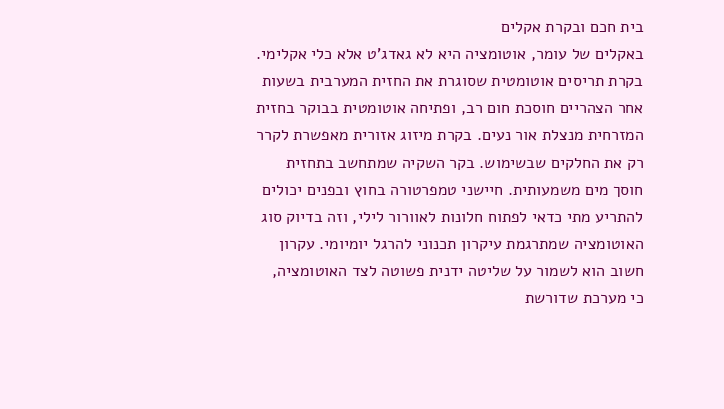בית חכם ובקרת אקלים
באקלים של עומר, אוטומציה היא לא גאדג'ט אלא כלי אקלימי. בקרת תריסים אוטומטית שסוגרת את החזית המערבית בשעות אחר הצהריים חוסכת חום רב, ופתיחה אוטומטית בבוקר בחזית המזרחית מנצלת אור נעים. בקרת מיזוג אזורית מאפשרת לקרר רק את החלקים שבשימוש. בקר השקיה שמתחשב בתחזית חוסך מים משמעותית. חיישני טמפרטורה בחוץ ובפנים יכולים להתריע מתי כדאי לפתוח חלונות לאוורור לילי, וזה בדיוק סוג האוטומציה שמתרגמת עיקרון תכנוני להרגל יומיומי. עקרון חשוב הוא לשמור על שליטה ידנית פשוטה לצד האוטומציה, כי מערכת שדורשת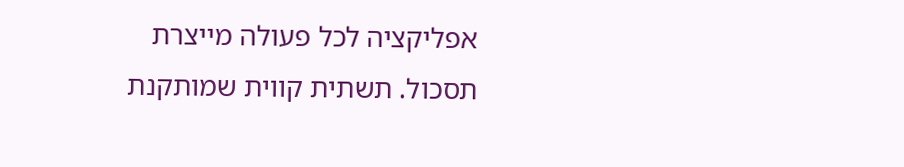אפליקציה לכל פעולה מייצרת תסכול. תשתית קווית שמותקנת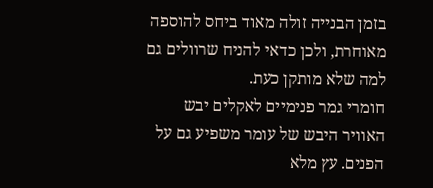בזמן הבנייה זולה מאוד ביחס להוספה מאוחרת, ולכן כדאי להניח שרוולים גם למה שלא מותקן כעת.
חומרי גמר פנימיים לאקלים יבש
האוויר היבש של עומר משפיע גם על הפנים. עץ מלא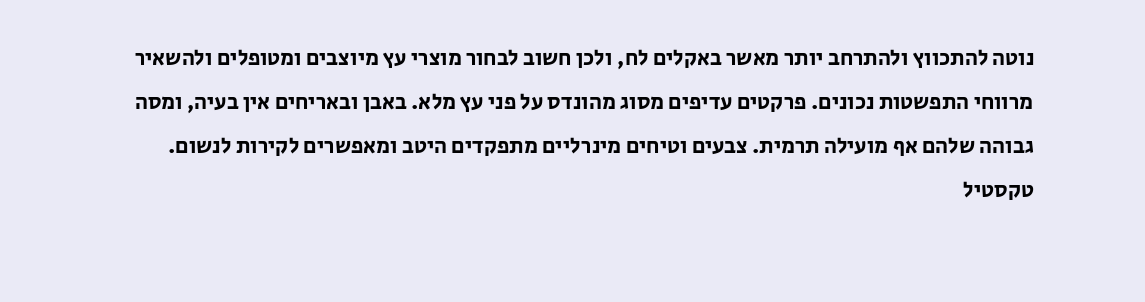נוטה להתכווץ ולהתרחב יותר מאשר באקלים לח, ולכן חשוב לבחור מוצרי עץ מיוצבים ומטופלים ולהשאיר מרווחי התפשטות נכונים. פרקטים עדיפים מסוג מהונדס על פני עץ מלא. באבן ובאריחים אין בעיה, ומסה גבוהה שלהם אף מועילה תרמית. צבעים וטיחים מינרליים מתפקדים היטב ומאפשרים לקירות לנשום. טקסטיל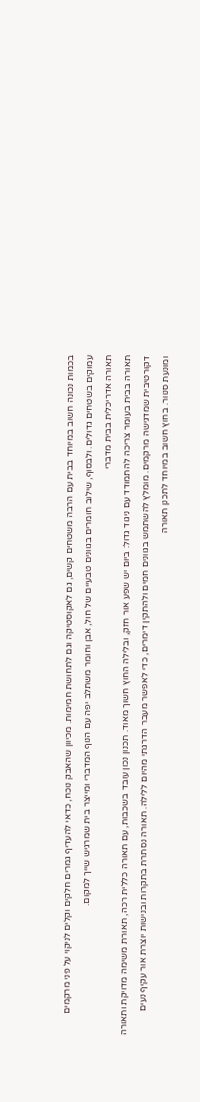בכמות נכונה חשוב במיוחד בבית עם הרבה משטחים קשים, גם לאקוסטיקה וגם לתחושת חמימות. מכיוון שהאבק נוכח, כדאי להעדיף גמרים חלקים וקלים לניקוי על פני מרקמים עמוקים בשטחים גדולים. ולבסוף, שילוב חומרים בגוונים טבעיים של חול, אבן וחומר משתלב יפה עם הנוף המדברי ומייצר בית שמרגיש שייך למקום.
תאורה אדריכלית בבית מדברי
תאורה בבית בעומר צריכה להתמודד עם ניגוד גדול: ביום יש שפע אור חזק, ובלילה החוץ חשוך מאוד. תכנון נכון עובד בשכבות, עם תאורה כללית רכה, תאורת משימה מדויקת ותאורה דקורטיבית שמדגישה מרקמים. מומלץ להשתמש בגוונים חמים ולהתקין דימרים, כדי לאפשר מעבר הדרגתי מהיום ללילה. תאורה נסתרת בתקרות ובנישות יוצרת אור עקיף נעים ומונעת סנוור. בחוץ חשוב במיוחד לתכנן תאורה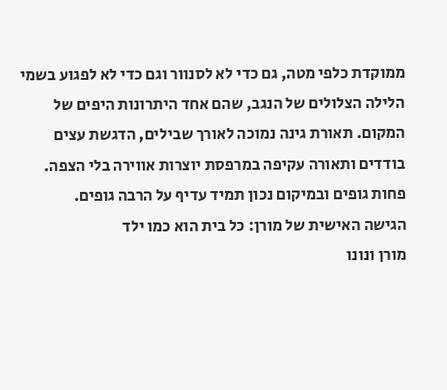ממוקדת כלפי מטה, גם כדי לא לסנוור וגם כדי לא לפגוע בשמי הלילה הצלולים של הנגב, שהם אחד היתרונות היפים של המקום. תאורת גינה נמוכה לאורך שבילים, הדגשת עצים בודדים ותאורה עקיפה במרפסת יוצרות אווירה בלי הצפה. פחות גופים ובמיקום נכון תמיד עדיף על הרבה גופים.
הגישה האישית של מורן: כל בית הוא כמו ילד
מורן ונונו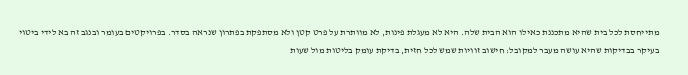מתייחסת לכל בית שהיא מתכננת כאילו הוא הבית שלה. היא לא מעגלת פינות, לא מוותרת על פרט קטן ולא מסתפקת בפתרון שנראה בסדר. בפרויקטים בעומר ובנגב זה בא לידי ביטוי בעיקר בבדיקות שהיא עושה מעבר למקובל: חישוב זוויות שמש לכל חזית, בדיקת עומק בליטות מול שעות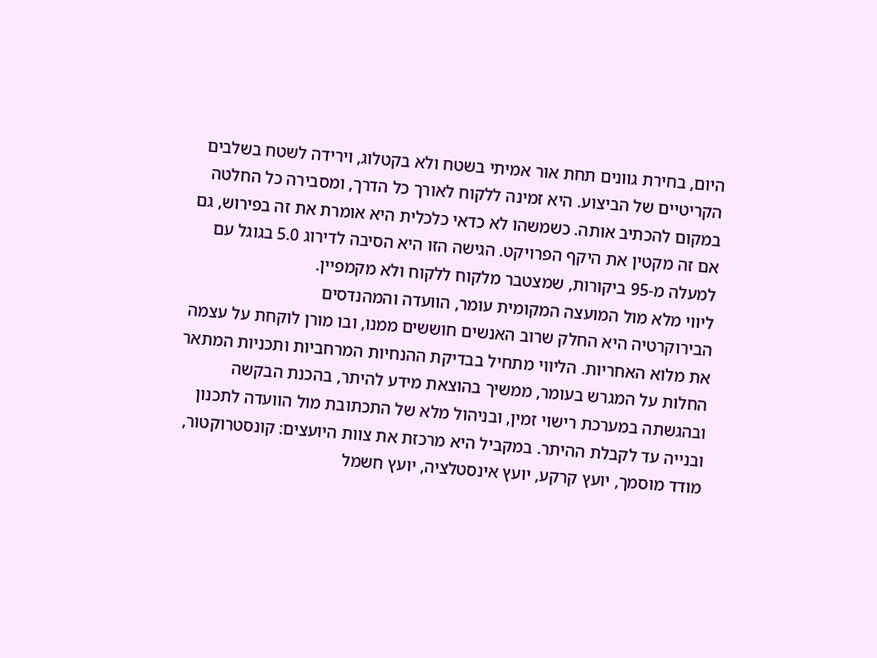היום, בחירת גוונים תחת אור אמיתי בשטח ולא בקטלוג, וירידה לשטח בשלבים הקריטיים של הביצוע. היא זמינה ללקוח לאורך כל הדרך, ומסבירה כל החלטה במקום להכתיב אותה. כשמשהו לא כדאי כלכלית היא אומרת את זה בפירוש, גם אם זה מקטין את היקף הפרויקט. הגישה הזו היא הסיבה לדירוג 5.0 בגוגל עם למעלה מ-95 ביקורות, שמצטבר מלקוח ללקוח ולא מקמפיין.
ליווי מלא מול המועצה המקומית עומר, הוועדה והמהנדסים
הבירוקרטיה היא החלק שרוב האנשים חוששים ממנו, ובו מורן לוקחת על עצמה את מלוא האחריות. הליווי מתחיל בבדיקת ההנחיות המרחביות ותכניות המתאר החלות על המגרש בעומר, ממשיך בהוצאת מידע להיתר, בהכנת הבקשה ובהגשתה במערכת רישוי זמין, ובניהול מלא של התכתובת מול הוועדה לתכנון ובנייה עד לקבלת ההיתר. במקביל היא מרכזת את צוות היועצים: קונסטרוקטור, מודד מוסמך, יועץ קרקע, יועץ אינסטלציה, יועץ חשמל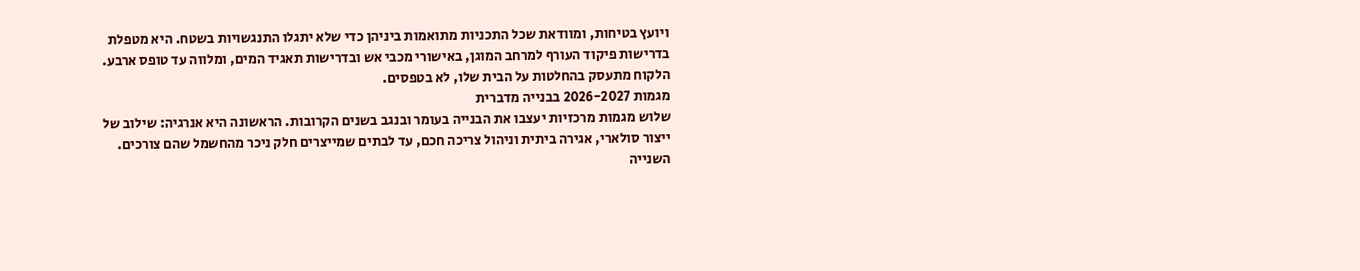ויועץ בטיחות, ומוודאת שכל התכניות מתואמות ביניהן כדי שלא יתגלו התנגשויות בשטח. היא מטפלת בדרישות פיקוד העורף למרחב המוגן, באישורי מכבי אש ובדרישות תאגיד המים, ומלווה עד טופס ארבע. הלקוח מתעסק בהחלטות על הבית שלו, לא בטפסים.
מגמות 2026-2027 בבנייה מדברית
שלוש מגמות מרכזיות יעצבו את הבנייה בעומר ובנגב בשנים הקרובות. הראשונה היא אנרגיה: שילוב של ייצור סולארי, אגירה ביתית וניהול צריכה חכם, עד לבתים שמייצרים חלק ניכר מהחשמל שהם צורכים. השנייה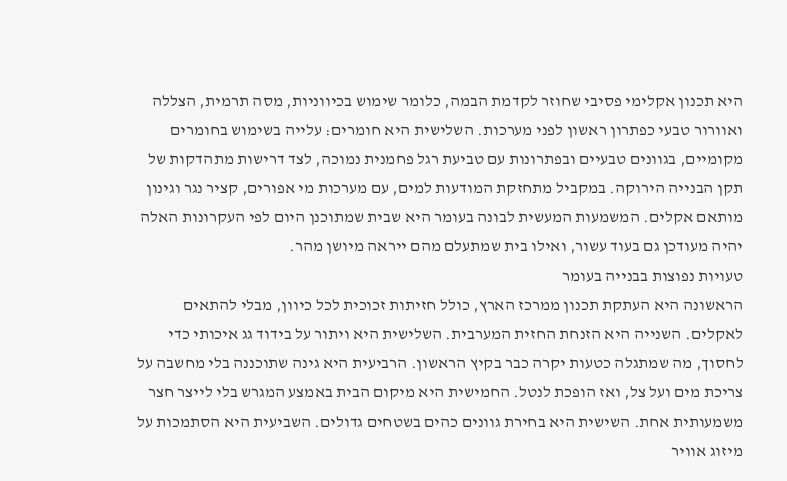היא תכנון אקלימי פסיבי שחוזר לקדמת הבמה, כלומר שימוש בכיווניות, מסה תרמית, הצללה ואוורור טבעי כפתרון ראשון לפני מערכות. השלישית היא חומרים: עלייה בשימוש בחומרים מקומיים, בגוונים טבעיים ובפתרונות עם טביעת רגל פחמנית נמוכה, לצד דרישות מתהדקות של תקן הבנייה הירוקה. במקביל מתחזקת המודעות למים, עם מערכות מי אפורים, קציר נגר וגינון מותאם אקלים. המשמעות המעשית לבונה בעומר היא שבית שמתוכנן היום לפי העקרונות האלה יהיה מעודכן גם בעוד עשור, ואילו בית שמתעלם מהם ייראה מיושן מהר.
טעויות נפוצות בבנייה בעומר
הראשונה היא העתקת תכנון ממרכז הארץ, כולל חזיתות זכוכית לכל כיוון, מבלי להתאים לאקלים. השנייה היא הזנחת החזית המערבית. השלישית היא ויתור על בידוד גג איכותי כדי לחסוך, מה שמתגלה כטעות יקרה כבר בקיץ הראשון. הרביעית היא גינה שתוכננה בלי מחשבה על צריכת מים ועל צל, ואז הופכת לנטל. החמישית היא מיקום הבית באמצע המגרש בלי לייצר חצר משמעותית אחת. השישית היא בחירת גוונים כהים בשטחים גדולים. השביעית היא הסתמכות על מיזוג אוויר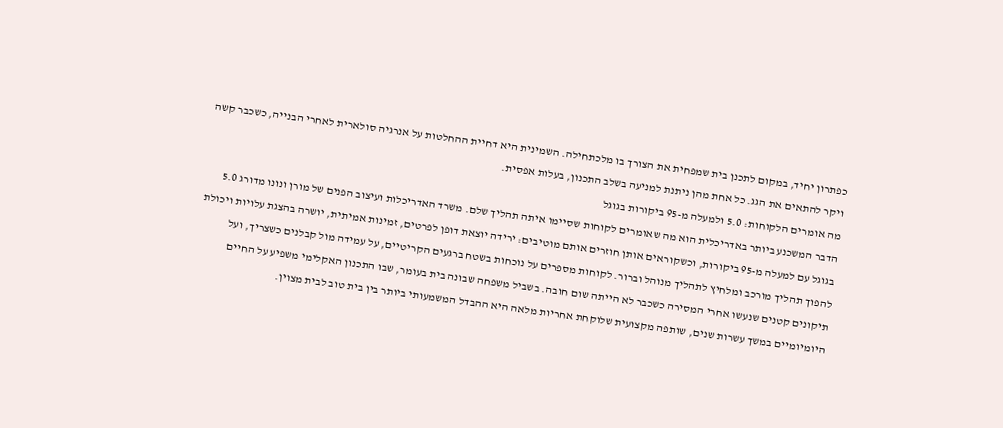כפתרון יחיד, במקום לתכנן בית שמפחית את הצורך בו מלכתחילה. השמינית היא דחיית ההחלטות על אנרגיה סולארית לאחרי הבנייה, כשכבר קשה ויקר להתאים את הגג. כל אחת מהן ניתנת למניעה בשלב התכנון, בעלות אפסית.
מה אומרים הלקוחות: 5.0 ולמעלה מ-95 ביקורות בגוגל
הדבר המשכנע ביותר באדריכלית הוא מה שאומרים לקוחות שסיימו איתה תהליך שלם. משרד האדריכלות ועיצוב הפנים של מורן ונונו מדורג 5.0 בגוגל עם למעלה מ-95 ביקורות, וכשקוראים אותן חוזרים אותם מוטיבים: ירידה יוצאת דופן לפרטים, זמינות אמיתית, יושרה בהצגת עלויות ויכולת להפוך תהליך מורכב ומלחיץ לתהליך מנוהל וברור. לקוחות מספרים על נוכחות בשטח ברגעים הקריטיים, על עמידה מול קבלנים כשצריך, ועל תיקונים קטנים שנעשו אחרי המסירה כשכבר לא הייתה שום חובה. בשביל משפחה שבונה בית בעומר, שבו התכנון האקלימי משפיע על החיים היומיומיים במשך עשרות שנים, שותפה מקצועית שלוקחת אחריות מלאה היא ההבדל המשמעותי ביותר בין בית טוב לבית מצוין.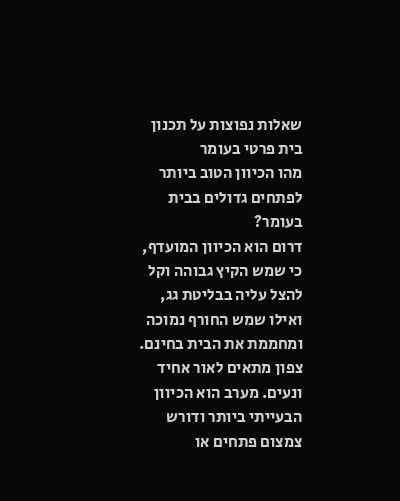שאלות נפוצות על תכנון בית פרטי בעומר
מהו הכיוון הטוב ביותר לפתחים גדולים בבית בעומר?
דרום הוא הכיוון המועדף, כי שמש הקיץ גבוהה וקל להצל עליה בבליטת גג, ואילו שמש החורף נמוכה ומחממת את הבית בחינם. צפון מתאים לאור אחיד ונעים. מערב הוא הכיוון הבעייתי ביותר ודורש צמצום פתחים או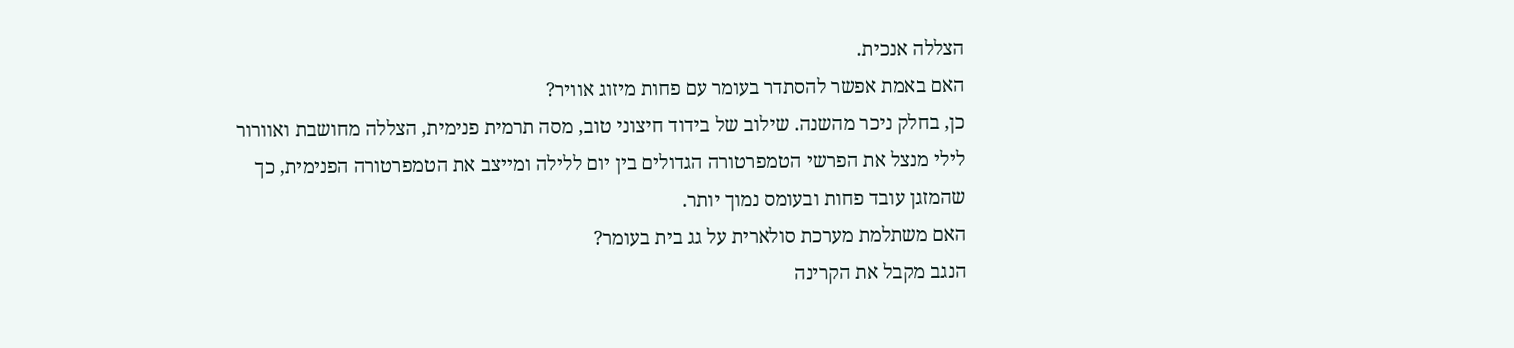הצללה אנכית.
האם באמת אפשר להסתדר בעומר עם פחות מיזוג אוויר?
כן, בחלק ניכר מהשנה. שילוב של בידוד חיצוני טוב, מסה תרמית פנימית, הצללה מחושבת ואוורור לילי מנצל את הפרשי הטמפרטורה הגדולים בין יום ללילה ומייצב את הטמפרטורה הפנימית, כך שהמזגן עובד פחות ובעומס נמוך יותר.
האם משתלמת מערכת סולארית על גג בית בעומר?
הנגב מקבל את הקרינה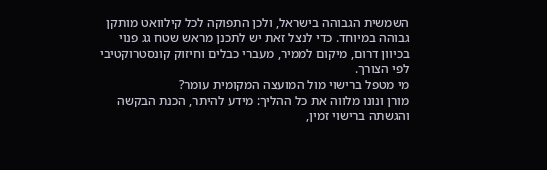השמשית הגבוהה בישראל, ולכן התפוקה לכל קילוואט מותקן גבוהה במיוחד. כדי לנצל זאת יש לתכנן מראש שטח גג פנוי בכיוון דרום, מיקום לממיר, מעברי כבלים וחיזוק קונסטרוקטיבי לפי הצורך.
מי מטפל ברישוי מול המועצה המקומית עומר?
מורן ונונו מלווה את כל ההליך: מידע להיתר, הכנת הבקשה והגשתה ברישוי זמין,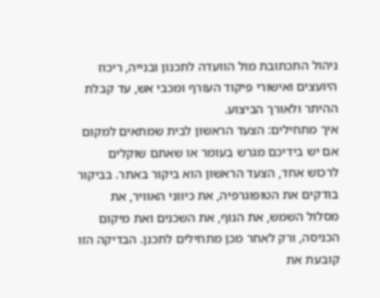ניהול התכתובת מול הוועדה לתכנון ובנייה, ריכוז היועצים ואישורי פיקוד העורף ומכבי אש, עד קבלת ההיתר ולאורך הביצוע.
איך מתחילים: הצעד הראשון לבית שמתאים למקום
אם יש בידיכם מגרש בעומר או שאתם שוקלים לרכוש אחד, הצעד הראשון הוא ביקור באתר. בביקור בודקים את הטופוגרפיה, את כיווני האוויר, את מסלול השמש, את הנוף, את השכנים ואת מיקום הכניסה, ורק לאחר מכן מתחילים לתכנן. הבדיקה הזו קובעת את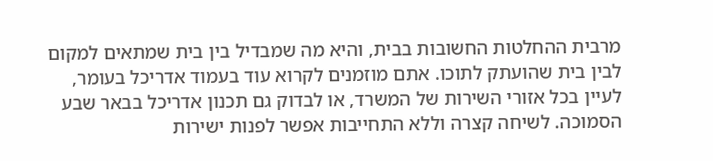מרבית ההחלטות החשובות בבית, והיא מה שמבדיל בין בית שמתאים למקום לבין בית שהועתק לתוכו. אתם מוזמנים לקרוא עוד בעמוד אדריכל בעומר, לעיין בכל אזורי השירות של המשרד, או לבדוק גם תכנון אדריכל בבאר שבע הסמוכה. לשיחה קצרה וללא התחייבות אפשר לפנות ישירות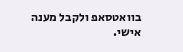בוואטסאפ ולקבל מענה אישי.